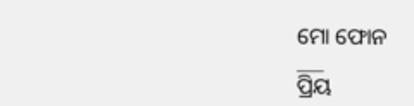ମୋ ଫୋନ
___
ପ୍ରିୟ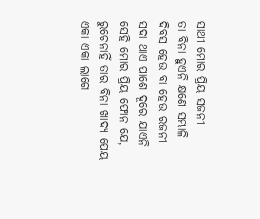ସାଥୀ ମୋର ପ୍ରିୟ ସଜନୀ
ତା ବିନା ହୁଏନି କ୍ଷଣେ ସମ୍ଭାଳି
ଦିବସ ହେଉ ବା ହେଉ ରଜନୀ
ସଦା ଥାଏ ପାଶେ ଦୂରେ ଯାଏନି
ସେହି ମୋର ପ୍ରିୟ ଫୋନ ଯେ,
ରୁଚେନାହିଁ ତାର ବିନା ଖାଦ୍ୟ ପେୟ
ଏକା ଏକା ଲାଗେ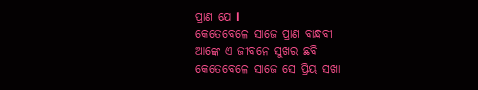ପ୍ରାଣ ଯେ l
କେତେବେଳେ ସାଜେ ପ୍ରାଣ ବାନ୍ଧବୀ
ଆଙ୍କେ ଏ ଜୀବନେ ସୁଖର ଛବି
କେତେବେଳେ ସାଜେ ସେ ପ୍ରିୟ ସଖା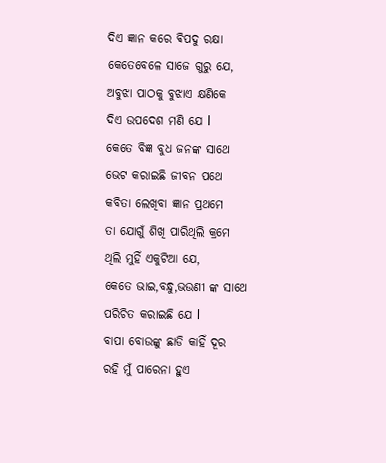ଦିଏ ଜ୍ଞାନ କରେ ଵିପଦୁ ରକ୍ଷା
କେତେବେଳେ ସାଜେ ଗୁରୁ ଯେ,
ଅବୁଝା ପାଠକୁ ବୁଝାଏ କ୍ଷଣିକେ
ଦିଏ ଉପଦେଶ ମଣି ଯେ l
କେତେ ବିଜ୍ଞ ବୁଧ ଜନଙ୍କ ସାଥେ
ଭେଟ କରାଇଛି ଜୀବନ ପଥେ
କବିତା ଲେଖିବା ଜ୍ଞାନ ପ୍ରଥମେ
ତା ଯୋଗୁଁ ଶିଖି ପାରିଥିଲି କ୍ରମେ
ଥିଲି ମୁହିଁ ଏକୁଟିଆ ଯେ,
କେତେ ଭାଇ,ବନ୍ଧୁ,ଭଉଣୀ ଙ୍କ ସାଥେ
ପରିଚିତ କରାଇଛି ଯେ l
ବାପା ବୋଉଙ୍କୁ ଛାଡି କାହିଁ ଦୂର
ରହି ମୁଁ ପାରେନା ହୁଏ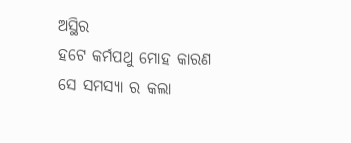ଅସ୍ଥିର
ହଟେ କର୍ମପଥୁ ମୋହ କାରଣ
ସେ ସମସ୍ୟା ର କଲା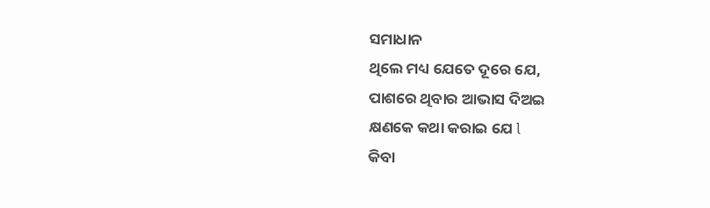ସମାଧାନ
ଥିଲେ ମଧ୍ୟ ଯେତେ ଦୂରେ ଯେ,
ପାଶରେ ଥିବାର ଆଭାସ ଦିଅଇ
କ୍ଷଣକେ କଥା କରାଇ ଯେ l
କିବା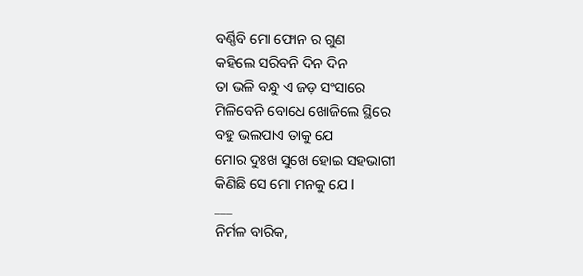ବର୍ଣ୍ଣିବି ମୋ ଫୋନ ର ଗୁଣ
କହିଲେ ସରିବନି ଦିନ ଦିନ
ତା ଭଳି ବନ୍ଧୁ ଏ ଜଡ଼ ସଂସାରେ
ମିଳିବେନି ବୋଧେ ଖୋଜିଲେ ସ୍ଥିରେ
ବହୁ ଭଲପାଏ ତାକୁ ଯେ
ମୋର ଦୁଃଖ ସୁଖେ ହୋଇ ସହଭାଗୀ
କିଣିଛି ସେ ମୋ ମନକୁ ଯେ l
___
ନିର୍ମଳ ବାରିକ,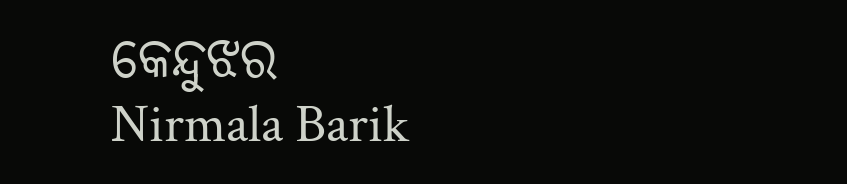କେନ୍ଦୁଝର
Nirmala Barik